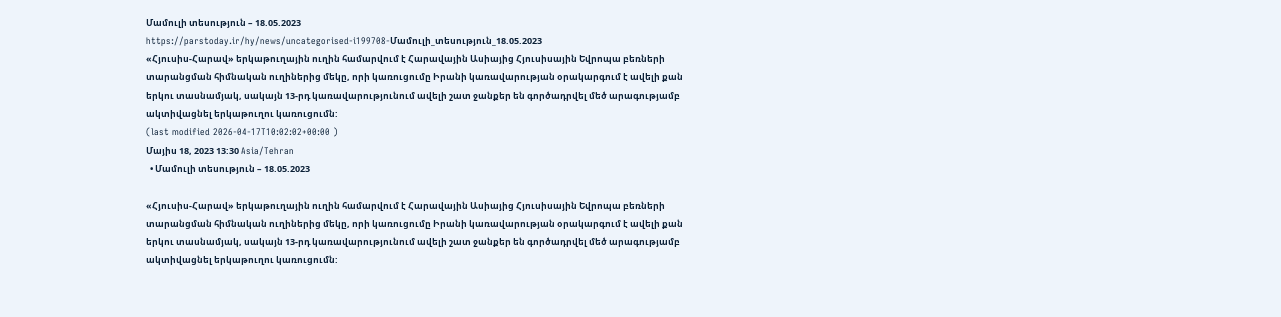Մամուլի տեսություն – 18.05.2023
https://parstoday.ir/hy/news/uncategorised-i199708-Մամուլի_տեսություն_18.05.2023
«Հյուսիս-Հարավ» երկաթուղային ուղին համարվում է Հարավային Ասիայից Հյուսիսային Եվրոպա բեռների տարանցման հիմնական ուղիներից մեկը, որի կառուցումը Իրանի կառավարության օրակարգում է ավելի քան երկու տասնամյակ, սակայն 13-րդ կառավարությունում ավելի շատ ջանքեր են գործադրվել մեծ արագությամբ ակտիվացնել երկաթուղու կառուցումն:
(last modified 2026-04-17T10:02:02+00:00 )
Մայիս 18, 2023 13:30 Asia/Tehran
  • Մամուլի տեսություն – 18.05.2023

«Հյուսիս-Հարավ» երկաթուղային ուղին համարվում է Հարավային Ասիայից Հյուսիսային Եվրոպա բեռների տարանցման հիմնական ուղիներից մեկը, որի կառուցումը Իրանի կառավարության օրակարգում է ավելի քան երկու տասնամյակ, սակայն 13-րդ կառավարությունում ավելի շատ ջանքեր են գործադրվել մեծ արագությամբ ակտիվացնել երկաթուղու կառուցումն: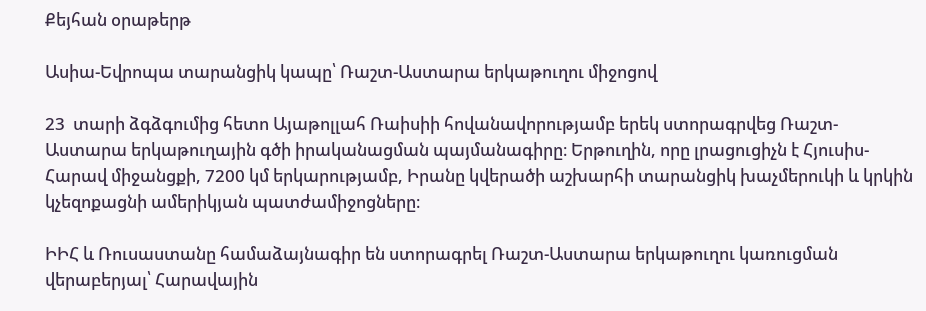Քեյհան օրաթերթ

Ասիա-Եվրոպա տարանցիկ կապը՝ Ռաշտ-Աստարա երկաթուղու միջոցով

23  տարի ձգձգումից հետո Այաթոլլահ Ռաիսիի հովանավորությամբ երեկ ստորագրվեց Ռաշտ-Աստարա երկաթուղային գծի իրականացման պայմանագիրը։ Երթուղին, որը լրացուցիչն է Հյուսիս-Հարավ միջանցքի, 7200 կմ երկարությամբ, Իրանը կվերածի աշխարհի տարանցիկ խաչմերուկի և կրկին կչեզոքացնի ամերիկյան պատժամիջոցները։

ԻԻՀ և Ռուսաստանը համաձայնագիր են ստորագրել Ռաշտ-Աստարա երկաթուղու կառուցման վերաբերյալ՝ Հարավային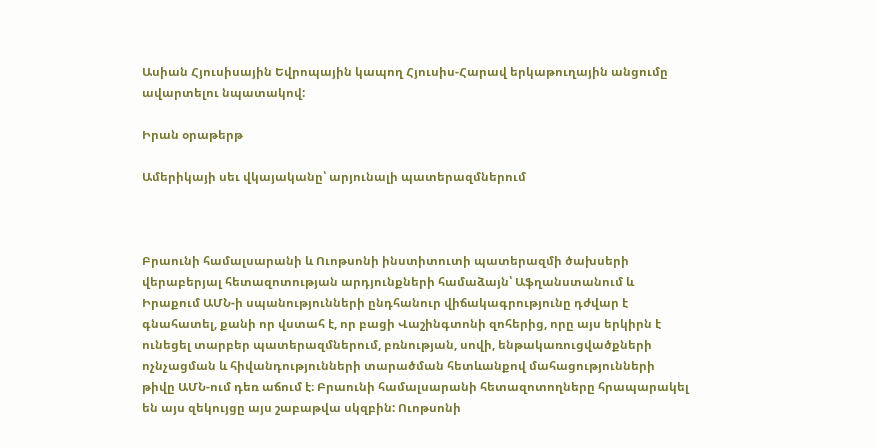Ասիան Հյուսիսային Եվրոպային կապող Հյուսիս-Հարավ երկաթուղային անցումը ավարտելու նպատակով:

Իրան օրաթերթ

Ամերիկայի սեւ վկայականը՝ արյունալի պատերազմներում



Բրաունի համալսարանի և Ուոթսոնի ինստիտուտի պատերազմի ծախսերի վերաբերյալ հետազոտության արդյունքների համաձայն՝ Աֆղանստանում և Իրաքում ԱՄՆ-ի սպանությունների ընդհանուր վիճակագրությունը դժվար է գնահատել, քանի որ վստահ է, որ բացի Վաշինգտոնի զոհերից, որը այս երկիրն է ունեցել տարբեր պատերազմներում, բռնության, սովի, ենթակառուցվածքների ոչնչացման և հիվանդությունների տարածման հետևանքով մահացությունների թիվը ԱՄՆ-ում դեռ աճում է։ Բրաունի համալսարանի հետազոտողները հրապարակել են այս զեկույցը այս շաբաթվա սկզբին: Ուոթսոնի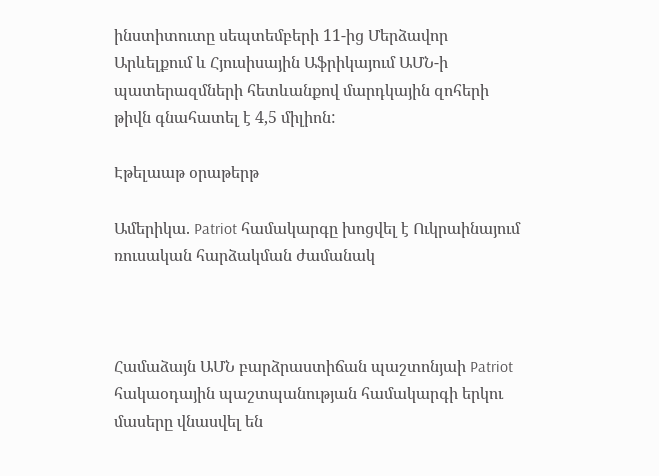ինստիտուտը սեպտեմբերի 11-ից Մերձավոր Արևելքում և Հյուսիսային Աֆրիկայում ԱՄՆ-ի պատերազմների հետևանքով մարդկային զոհերի թիվն գնահատել է 4,5 միլիոն:

Էթելաաթ օրաթերթ

Ամերիկա. Patriot համակարգը խոցվել է Ուկրաինայում ռուսական հարձակման ժամանակ



Համաձայն ԱՄՆ բարձրաստիճան պաշտոնյաի Patriot հակաօդային պաշտպանության համակարգի երկու մասերը վնասվել են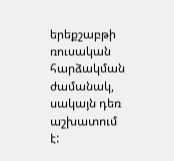երեքշաբթի ռուսական հարձակման ժամանակ, սակայն դեռ աշխատում է: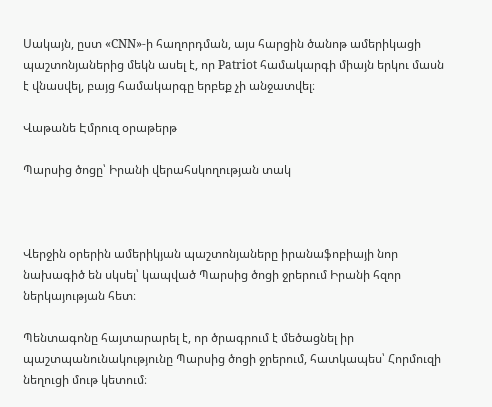Սակայն, ըստ «CNN»-ի հաղորդման, այս հարցին ծանոթ ամերիկացի պաշտոնյաներից մեկն ասել է, որ Patriot համակարգի միայն երկու մասն է վնասվել, բայց համակարգը երբեք չի անջատվել։

Վաթանե Էմրուզ օրաթերթ

Պարսից ծոցը՝ Իրանի վերահսկողության տակ



Վերջին օրերին ամերիկյան պաշտոնյաները իրանաֆոբիայի նոր նախագիծ են սկսել՝ կապված Պարսից ծոցի ջրերում Իրանի հզոր ներկայության հետ։

Պենտագոնը հայտարարել է, որ ծրագրում է մեծացնել իր պաշտպանունակությունը Պարսից ծոցի ջրերում, հատկապես՝ Հորմուզի նեղուցի մութ կետում։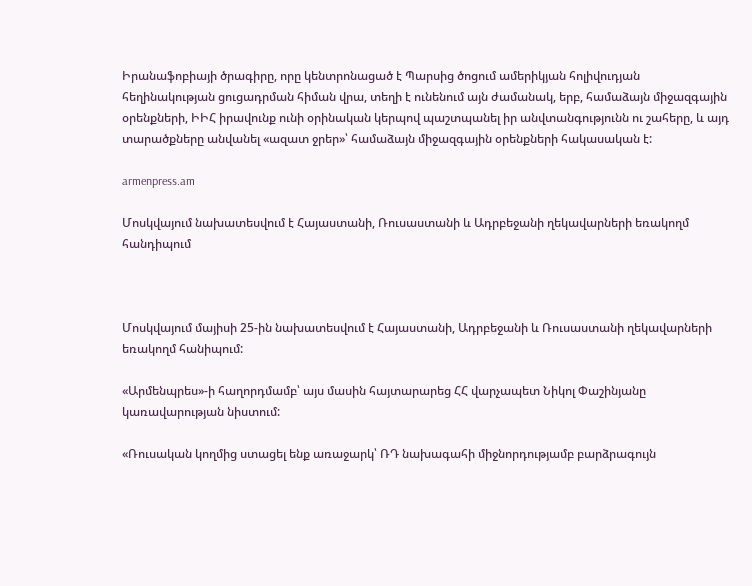Իրանաֆոբիայի ծրագիրը, որը կենտրոնացած է Պարսից ծոցում ամերիկյան հոլիվուդյան հեղինակության ցուցադրման հիման վրա, տեղի է ունենում այն ժամանակ, երբ, համաձայն միջազգային օրենքների, ԻԻՀ իրավունք ունի օրինական կերպով պաշտպանել իր անվտանգությունն ու շահերը, և այդ տարածքները անվանել «ազատ ջրեր»՝ համաձայն միջազգային օրենքների հակասական է:

armenpress.am

Մոսկվայում նախատեսվում է Հայաստանի, Ռուսաստանի և Ադրբեջանի ղեկավարների եռակողմ հանդիպում



Մոսկվայում մայիսի 25-ին նախատեսվում է Հայաստանի, Ադրբեջանի և Ռուսաստանի ղեկավարների եռակողմ հանիպում:

«Արմենպրես»-ի հաղորդմամբ՝ այս մասին հայտարարեց ՀՀ վարչապետ Նիկոլ Փաշինյանը կառավարության նիստում:

«Ռուսական կողմից ստացել ենք առաջարկ՝ ՌԴ նախագահի միջնորդությամբ բարձրագույն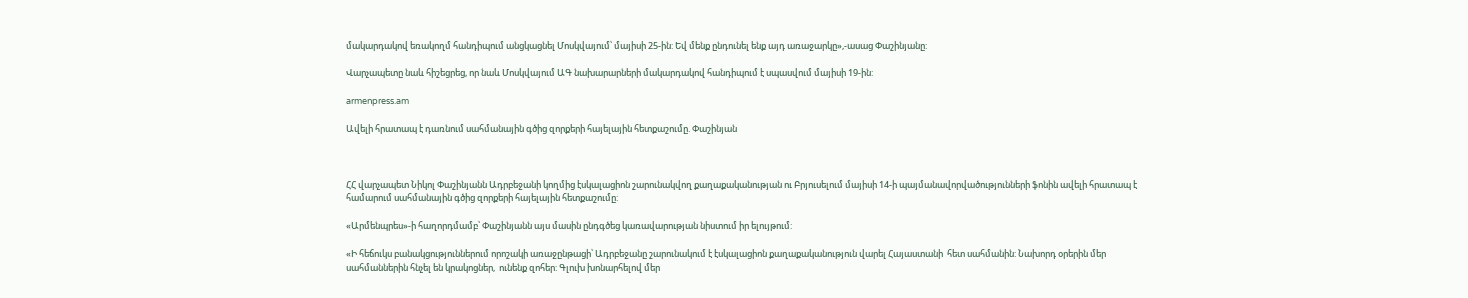մակարդակով եռակողմ հանդիպում անցկացնել Մոսկվայում՝ մայիսի 25-ին: Եվ մենք ընդունել ենք այդ առաջարկը»,-ասաց Փաշինյանը:

Վարչապետը նաև հիշեցրեց, որ նաև Մոսկվայում ԱԳ նախարարների մակարդակով հանդիպում է սպասվում մայիսի 19-ին:

armenpress.am

Ավելի հրատապ է դառնում սահմանային գծից զորքերի հայելային հետքաշումը. Փաշինյան



ՀՀ վարչապետ Նիկոլ Փաշինյանն Ադրբեջանի կողմից էսկալացիոն շարունակվող քաղաքականության ու Բրյուսելում մայիսի 14-ի պայմանավորվածությունների ֆոնին ավելի հրատապ է համարում սահմանային գծից զորքերի հայելային հետքաշումը:

«Արմենպրես»-ի հաղորդմամբ՝ Փաշինյանն այս մասին ընդգծեց կառավարության նիստում իր ելույթում:

«Ի հեճուկս բանակցություններում որոշակի առաջընթացի՝ Ադրբեջանը շարունակում է էսկալացիոն քաղաքականություն վարել Հայաստանի  հետ սահմանին: Նախորդ օրերին մեր սահմաններին հնչել են կրակոցներ,  ունենք զոհեր: Գլուխ խոնարհելով մեր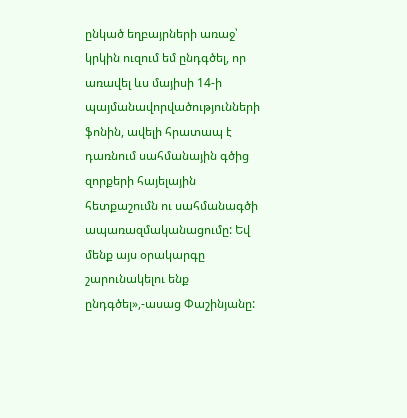ընկած եղբայրների առաջ՝ կրկին ուզում եմ ընդգծել, որ առավել ևս մայիսի 14-ի պայմանավորվածությունների ֆոնին, ավելի հրատապ է դառնում սահմանային գծից զորքերի հայելային հետքաշումն ու սահմանագծի ապառազմականացումը: Եվ մենք այս օրակարգը շարունակելու ենք ընդգծել»,-ասաց Փաշինյանը: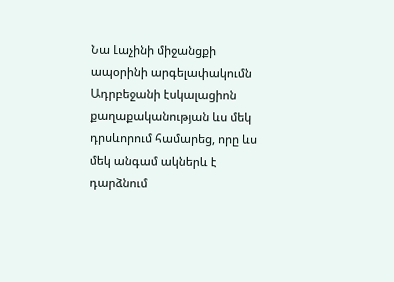Նա Լաչինի միջանցքի ապօրինի արգելափակումն Ադրբեջանի էսկալացիոն քաղաքականության ևս մեկ դրսևորում համարեց, որը ևս մեկ անգամ ակներև է դարձնում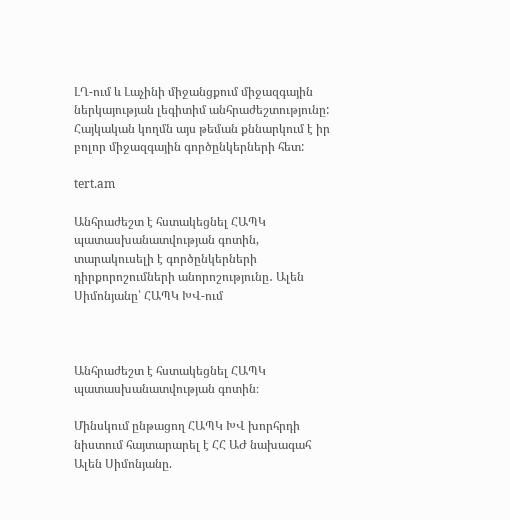ԼՂ-ում և Լաչինի միջանցքում միջազգային ներկայության լեգիտիմ անհրաժեշտությունը: Հայկական կողմն այս թեման քննարկում է իր բոլոր միջազգային գործընկերների հետ:

tert.am

Անհրաժեշտ է հստակեցնել ՀԱՊԿ պատասխանատվության գոտին, տարակուսելի է գործընկերների դիրքորոշումների անորոշությունը․ Ալեն Սիմոնյանը՝ ՀԱՊԿ ԽՎ-ում



Անհրաժեշտ է հստակեցնել ՀԱՊԿ պատասխանատվության գոտին։

Մինսկում ընթացող ՀԱՊԿ ԽՎ խորհրդի նիստում հայտարարել է ՀՀ ԱԺ նախագահ Ալեն Սիմոնյանը.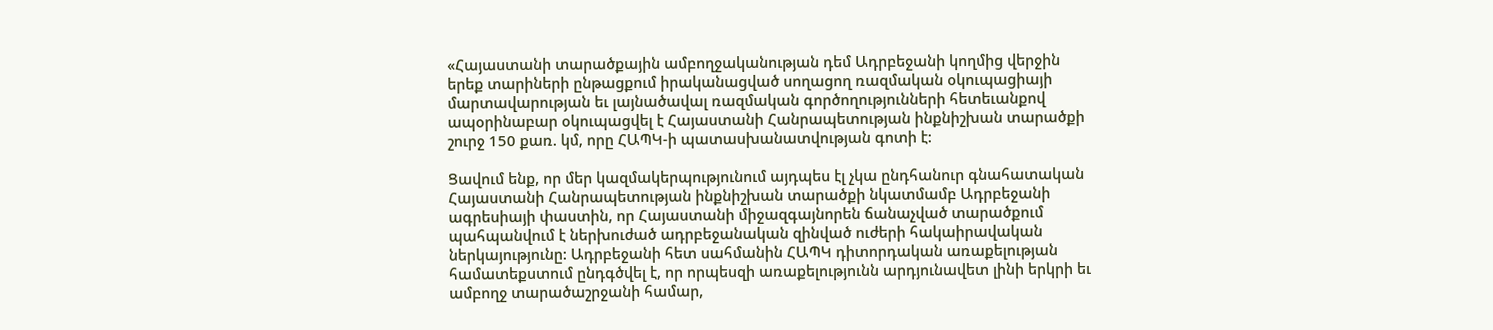«Հայաստանի տարածքային ամբողջականության դեմ Ադրբեջանի կողմից վերջին երեք տարիների ընթացքում իրականացված սողացող ռազմական օկուպացիայի մարտավարության եւ լայնածավալ ռազմական գործողությունների հետեւանքով ապօրինաբար օկուպացվել է Հայաստանի Հանրապետության ինքնիշխան տարածքի շուրջ 150 քառ. կմ, որը ՀԱՊԿ-ի պատասխանատվության գոտի է:

Ցավում ենք, որ մեր կազմակերպությունում այդպես էլ չկա ընդհանուր գնահատական Հայաստանի Հանրապետության ինքնիշխան տարածքի նկատմամբ Ադրբեջանի ագրեսիայի փաստին, որ Հայաստանի միջազգայնորեն ճանաչված տարածքում պահպանվում է ներխուժած ադրբեջանական զինված ուժերի հակաիրավական ներկայությունը: Ադրբեջանի հետ սահմանին ՀԱՊԿ դիտորդական առաքելության համատեքստում ընդգծվել է, որ որպեսզի առաքելությունն արդյունավետ լինի երկրի եւ ամբողջ տարածաշրջանի համար,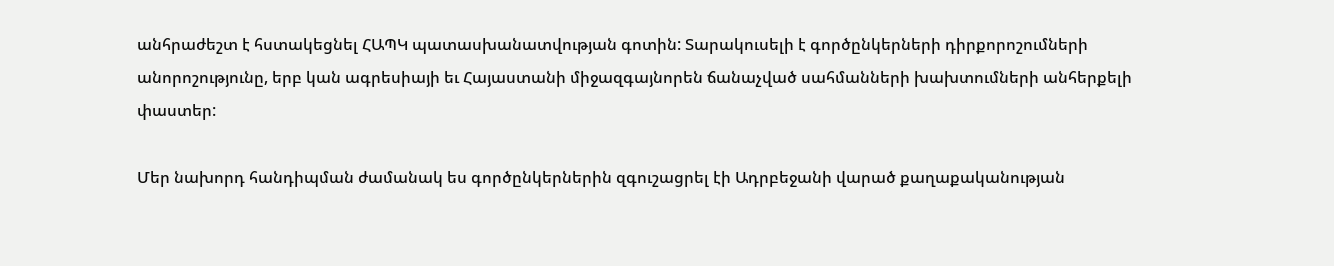անհրաժեշտ է հստակեցնել ՀԱՊԿ պատասխանատվության գոտին: Տարակուսելի է գործընկերների դիրքորոշումների անորոշությունը, երբ կան ագրեսիայի եւ Հայաստանի միջազգայնորեն ճանաչված սահմանների խախտումների անհերքելի փաստեր:

Մեր նախորդ հանդիպման ժամանակ ես գործընկերներին զգուշացրել էի Ադրբեջանի վարած քաղաքականության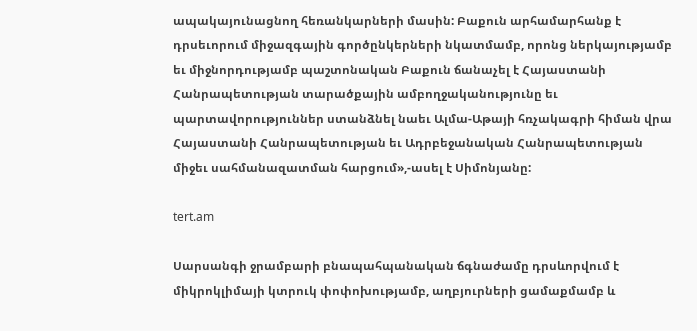ապակայունացնող հեռանկարների մասին: Բաքուն արհամարհանք է դրսեւորում միջազգային գործընկերների նկատմամբ, որոնց ներկայությամբ եւ միջնորդությամբ պաշտոնական Բաքուն ճանաչել է Հայաստանի Հանրապետության տարածքային ամբողջականությունը եւ պարտավորություններ ստանձնել նաեւ Ալմա-Աթայի հռչակագրի հիման վրա Հայաստանի Հանրապետության եւ Ադրբեջանական Հանրապետության միջեւ սահմանազատման հարցում»,-ասել է Սիմոնյանը:

tert.am

Սարսանգի ջրամբարի բնապահպանական ճգնաժամը դրսևորվում է միկրոկլիմայի կտրուկ փոփոխությամբ, աղբյուրների ցամաքմամբ և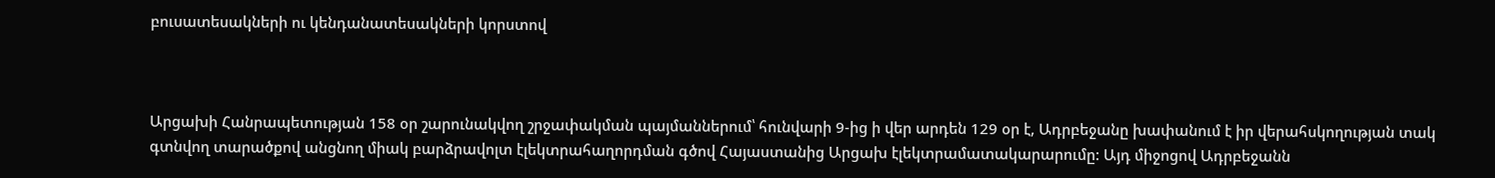բուսատեսակների ու կենդանատեսակների կորստով



Արցախի Հանրապետության 158 օր շարունակվող շրջափակման պայմաններում՝ հունվարի 9-ից ի վեր արդեն 129 օր է, Ադրբեջանը խափանում է իր վերահսկողության տակ գտնվող տարածքով անցնող միակ բարձրավոլտ էլեկտրահաղորդման գծով Հայաստանից Արցախ էլեկտրամատակարարումը: Այդ միջոցով Ադրբեջանն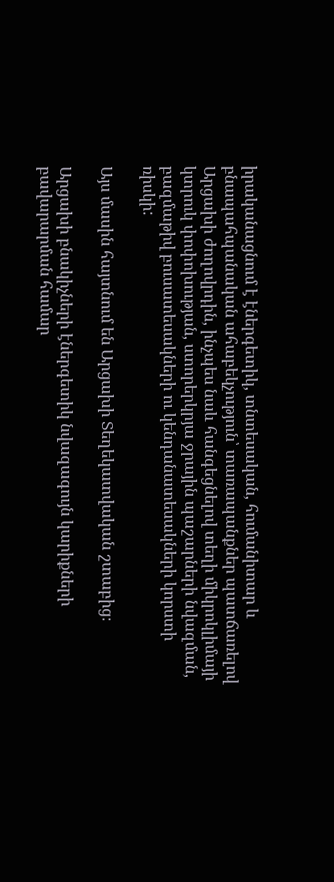իրականացնում է էներգետիկ, տնտեսական, հումանիտար և բնապահպանական ահաբեկչություն՝ տառապանքներ պատճառելով Արցախի ժողովրդին, ինչպես նաև հանգեցնելով տեղի միկրոկլիմայի կտրուկ փոփոխության, ստորերկրյա ջրային պաշարների նվազման, բազմաթիվ բուսատեսակների ու կենդանատեսակների կորստի ռիսկի:

Այս մասին հայտնում են Արցախի Տեղեկատվական շտաբից։

Արցախի բնակիչների էներգետիկ նվազագույն կարիքների բավարարման համար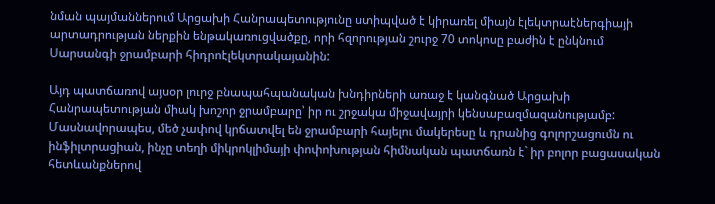նման պայմաններում Արցախի Հանրապետությունը ստիպված է կիրառել միայն էլեկտրաէներգիայի արտադրության ներքին ենթակառուցվածքը, որի հզորության շուրջ 70 տոկոսը բաժին է ընկնում Սարսանգի ջրամբարի հիդրոէլեկտրակայանին:

Այդ պատճառով այսօր լուրջ բնապահպանական խնդիրների առաջ է կանգնած Արցախի Հանրապետության միակ խոշոր ջրամբարը՝ իր ու շրջակա միջավայրի կենսաբազմազանությամբ: Մասնավորապես, մեծ չափով կրճատվել են ջրամբարի հայելու մակերեսը և դրանից գոլորշացումն ու ինֆիլտրացիան, ինչը տեղի միկրոկլիմայի փոփոխության հիմնական պատճառն է` իր բոլոր բացասական հետևանքներով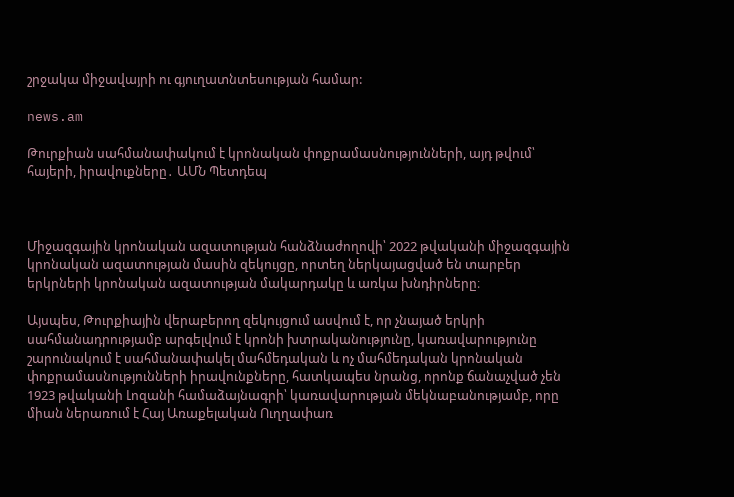շրջակա միջավայրի ու գյուղատնտեսության համար:

news.am

Թուրքիան սահմանափակում է կրոնական փոքրամասնությունների, այդ թվում՝ հայերի, իրավուքները․ ԱՄՆ Պետդեպ



Միջազգային կրոնական ազատության հանձնաժողովի՝ 2022 թվականի միջազգային կրոնական ազատության մասին զեկույցը, որտեղ ներկայացված են տարբեր երկրների կրոնական ազատության մակարդակը և առկա խնդիրները։

Այսպես, Թուրքիային վերաբերող զեկույցում ասվում է, որ չնայած երկրի սահմանադրությամբ արգելվում է կրոնի խտրականությունը, կառավարությունը շարունակում է սահմանափակել մահմեդական և ոչ մահմեդական կրոնական փոքրամասնությունների իրավունքները, հատկապես նրանց, որոնք ճանաչված չեն 1923 թվականի Լոզանի համաձայնագրի՝ կառավարության մեկնաբանությամբ, որը միան ներառում է Հայ Առաքելական Ուղղափառ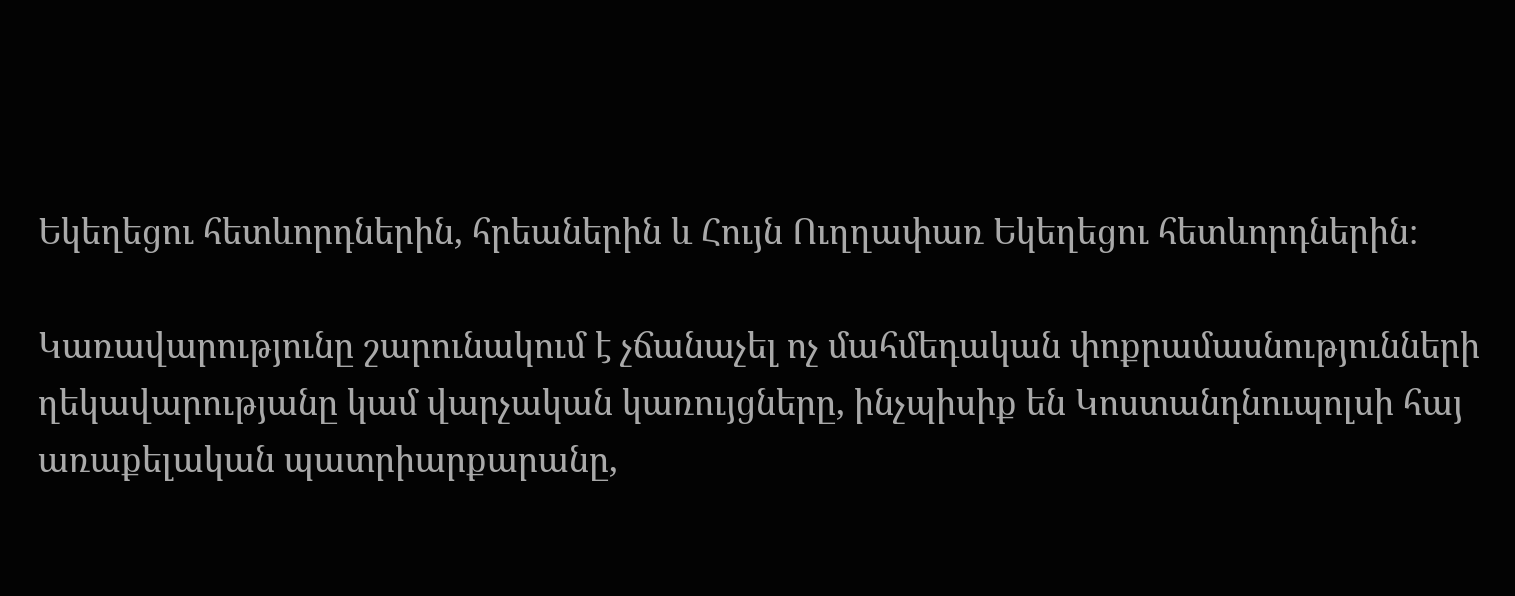Եկեղեցու հետևորդներին, հրեաներին և Հույն Ուղղափառ Եկեղեցու հետևորդներին։

Կառավարությունը շարունակում է չճանաչել ոչ մահմեդական փոքրամասնությունների ղեկավարությանը կամ վարչական կառույցները, ինչպիսիք են Կոստանդնուպոլսի հայ առաքելական պատրիարքարանը,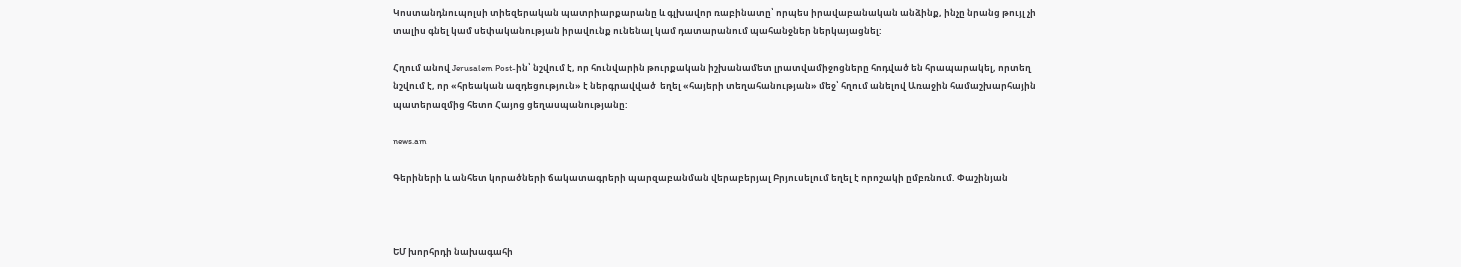Կոստանդնուպոլսի տիեզերական պատրիարքարանը և գլխավոր ռաբինատը՝ որպես իրավաբանական անձինք, ինչը նրանց թույլ չի տալիս գնել կամ սեփականության իրավունք ունենալ կամ դատարանում պահանջներ ներկայացնել:

Հղում անով Jerusalem Post-ին՝ նշվում է, որ հունվարին թուրքական իշխանամետ լրատվամիջոցները հոդված են հրապարակել, որտեղ նշվում է, որ «հրեական ազդեցություն» է ներգրավված  եղել «հայերի տեղահանության» մեջ՝ հղում անելով Առաջին համաշխարհային պատերազմից հետո Հայոց ցեղասպանությանը:

news.am

Գերիների և անհետ կորածների ճակատագրերի պարզաբանման վերաբերյալ Բրյուսելում եղել է որոշակի ըմբռնում. Փաշինյան



ԵՄ խորհրդի նախագահի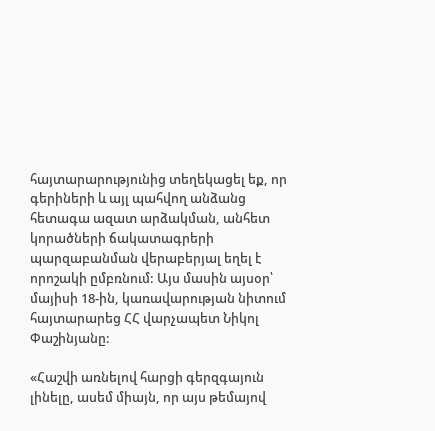հայտարարությունից տեղեկացել եք, որ գերիների և այլ պահվող անձանց հետագա ազատ արձակման, անհետ կորածների ճակատագրերի պարզաբանման վերաբերյալ եղել է որոշակի ըմբռնում: Այս մասին այսօր՝ մայիսի 18-ին, կառավարության նիտում հայտարարեց ՀՀ վարչապետ Նիկոլ Փաշինյանը:

«Հաշվի առնելով հարցի գերզգայուն լինելը, ասեմ միայն, որ այս թեմայով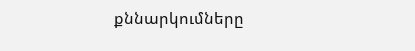քննարկումները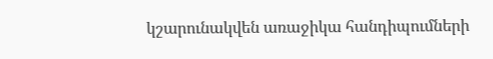կշարունակվեն առաջիկա հանդիպումների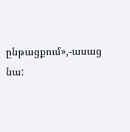ընթացքում»,-ասաց նա: